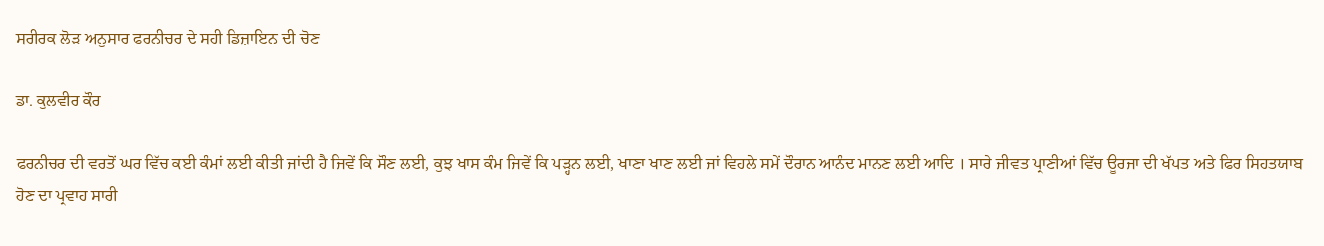ਸਰੀਰਕ ਲੋੜ ਅਨੁਸਾਰ ਫਰਨੀਚਰ ਦੇ ਸਹੀ ਡਿਜ਼ਾਇਨ ਦੀ ਚੋਣ

ਡਾ. ਕੁਲਵੀਰ ਕੌਰ

ਫਰਨੀਚਰ ਦੀ ਵਰਤੋਂ ਘਰ ਵਿੱਚ ਕਈ ਕੰਮਾਂ ਲਈ ਕੀਤੀ ਜਾਂਦੀ ਹੈ ਜਿਵੇਂ ਕਿ ਸੌਣ ਲਈ, ਕੁਝ ਖਾਸ ਕੰਮ ਜਿਵੇਂ ਕਿ ਪੜ੍ਹਨ ਲਈ, ਖਾਣਾ ਖਾਣ ਲਈ ਜਾਂ ਵਿਹਲੇ ਸਮੇਂ ਦੌਰਾਨ ਆਨੰਦ ਮਾਨਣ ਲਈ ਆਦਿ । ਸਾਰੇ ਜੀਵਤ ਪ੍ਰਾਣੀਆਂ ਵਿੱਚ ਊਰਜਾ ਦੀ ਖੱਪਤ ਅਤੇ ਫਿਰ ਸਿਹਤਯਾਬ ਹੋਣ ਦਾ ਪ੍ਰਵਾਹ ਸਾਰੀ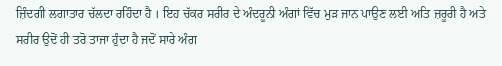ਜ਼ਿੰਦਗੀ ਲਗਾਤਾਰ ਚੱਲਦਾ ਰਹਿੰਦਾ ਹੈ । ਇਹ ਚੱਕਰ ਸਰੀਰ ਦੇ ਅੰਦਰੂਨੀ ਅੰਗਾਂ ਵਿੱਚ ਮੁੜ ਜਾਨ ਪਾਉਣ ਲਈ ਅਤਿ ਜ਼ਰੂਰੀ ਹੈ ਅਤੇ ਸਰੀਰ ਉਦੋਂ ਹੀ ਤਰੋ ਤਾਜਾ ਹੁੰਦਾ ਹੈ ਜਦੋਂ ਸਾਰੇ ਅੰਗ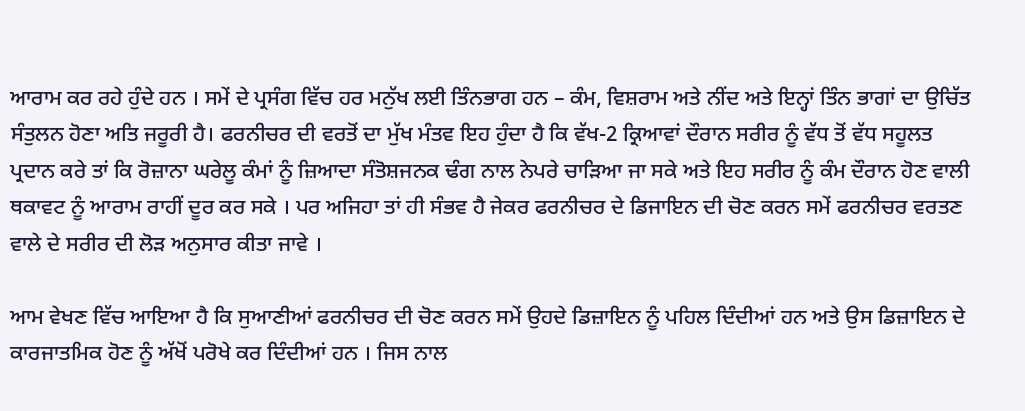ਆਰਾਮ ਕਰ ਰਹੇ ਹੁੰਦੇ ਹਨ । ਸਮੇਂ ਦੇ ਪ੍ਰਸੰਗ ਵਿੱਚ ਹਰ ਮਨੁੱਖ ਲਈ ਤਿੰਨਭਾਗ ਹਨ – ਕੰਮ, ਵਿਸ਼ਰਾਮ ਅਤੇ ਨੀਂਦ ਅਤੇ ਇਨ੍ਹਾਂ ਤਿੰਨ ਭਾਗਾਂ ਦਾ ਉਚਿੱਤ ਸੰਤੁਲਨ ਹੋਣਾ ਅਤਿ ਜਰੂਰੀ ਹੈ। ਫਰਨੀਚਰ ਦੀ ਵਰਤੋਂ ਦਾ ਮੁੱਖ ਮੰਤਵ ਇਹ ਹੁੰਦਾ ਹੈ ਕਿ ਵੱਖ-2 ਕ੍ਰਿਆਵਾਂ ਦੌਰਾਨ ਸਰੀਰ ਨੂੰ ਵੱਧ ਤੋਂ ਵੱਧ ਸਹੂਲਤ ਪ੍ਰਦਾਨ ਕਰੇ ਤਾਂ ਕਿ ਰੋਜ਼ਾਨਾ ਘਰੇਲੂ ਕੰਮਾਂ ਨੂੰ ਜ਼ਿਆਦਾ ਸੰਤੋਸ਼ਜਨਕ ਢੰਗ ਨਾਲ ਨੇਪਰੇ ਚਾੜਿਆ ਜਾ ਸਕੇ ਅਤੇ ਇਹ ਸਰੀਰ ਨੂੰ ਕੰਮ ਦੌਰਾਨ ਹੋਣ ਵਾਲੀ ਥਕਾਵਟ ਨੂੰ ਆਰਾਮ ਰਾਹੀਂ ਦੂਰ ਕਰ ਸਕੇ । ਪਰ ਅਜਿਹਾ ਤਾਂ ਹੀ ਸੰਭਵ ਹੈ ਜੇਕਰ ਫਰਨੀਚਰ ਦੇ ਡਿਜਾਇਨ ਦੀ ਚੋਣ ਕਰਨ ਸਮੇਂ ਫਰਨੀਚਰ ਵਰਤਣ ਵਾਲੇ ਦੇ ਸਰੀਰ ਦੀ ਲੋੜ ਅਨੁਸਾਰ ਕੀਤਾ ਜਾਵੇ ।

ਆਮ ਵੇਖਣ ਵਿੱਚ ਆਇਆ ਹੈ ਕਿ ਸੁਆਣੀਆਂ ਫਰਨੀਚਰ ਦੀ ਚੋਣ ਕਰਨ ਸਮੇਂ ਉਹਦੇ ਡਿਜ਼ਾਇਨ ਨੂੰ ਪਹਿਲ ਦਿੰਦੀਆਂ ਹਨ ਅਤੇ ਉਸ ਡਿਜ਼ਾਇਨ ਦੇ ਕਾਰਜਾਤਮਿਕ ਹੋਣ ਨੂੰ ਅੱਖੋਂ ਪਰੋਖੇ ਕਰ ਦਿੰਦੀਆਂ ਹਨ । ਜਿਸ ਨਾਲ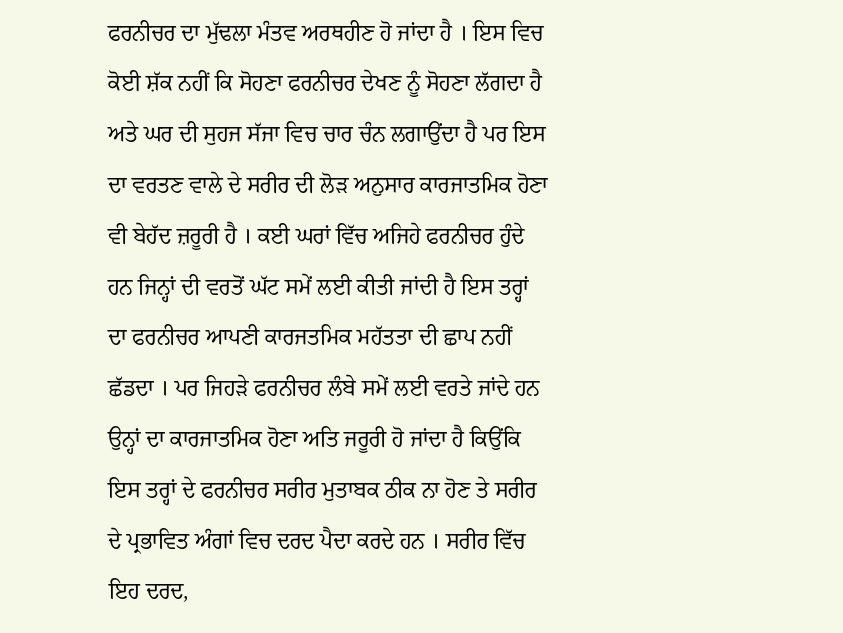ਫਰਨੀਚਰ ਦਾ ਮੁੱਢਲਾ ਮੰਤਵ ਅਰਥਹੀਣ ਹੋ ਜਾਂਦਾ ਹੈ । ਇਸ ਵਿਚ ਕੋਈ ਸ਼ੱਕ ਨਹੀਂ ਕਿ ਸੋਹਣਾ ਫਰਨੀਚਰ ਦੇਖਣ ਨੂੰ ਸੋਹਣਾ ਲੱਗਦਾ ਹੈ ਅਤੇ ਘਰ ਦੀ ਸੁਹਜ ਸੱਜਾ ਵਿਚ ਚਾਰ ਚੰਨ ਲਗਾਉਂਦਾ ਹੈ ਪਰ ਇਸ ਦਾ ਵਰਤਣ ਵਾਲੇ ਦੇ ਸਰੀਰ ਦੀ ਲੋੜ ਅਨੁਸਾਰ ਕਾਰਜਾਤਮਿਕ ਹੋਣਾ ਵੀ ਬੇਹੱਦ ਜ਼ਰੂਰੀ ਹੈ । ਕਈ ਘਰਾਂ ਵਿੱਚ ਅਜਿਹੇ ਫਰਨੀਚਰ ਹੁੰਦੇ ਹਨ ਜਿਨ੍ਹਾਂ ਦੀ ਵਰਤੋਂ ਘੱਟ ਸਮੇਂ ਲਈ ਕੀਤੀ ਜਾਂਦੀ ਹੈ ਇਸ ਤਰ੍ਹਾਂ ਦਾ ਫਰਨੀਚਰ ਆਪਣੀ ਕਾਰਜਤਮਿਕ ਮਹੱਤਤਾ ਦੀ ਛਾਪ ਨਹੀਂ ਛੱਡਦਾ । ਪਰ ਜਿਹੜੇ ਫਰਨੀਚਰ ਲੰਬੇ ਸਮੇਂ ਲਈ ਵਰਤੇ ਜਾਂਦੇ ਹਨ ਉਨ੍ਹਾਂ ਦਾ ਕਾਰਜਾਤਮਿਕ ਹੋਣਾ ਅਤਿ ਜਰੂਰੀ ਹੋ ਜਾਂਦਾ ਹੈ ਕਿਉਂਕਿ ਇਸ ਤਰ੍ਹਾਂ ਦੇ ਫਰਨੀਚਰ ਸਰੀਰ ਮੁਤਾਬਕ ਠੀਕ ਨਾ ਹੋਣ ਤੇ ਸਰੀਰ ਦੇ ਪ੍ਰਭਾਵਿਤ ਅੰਗਾਂ ਵਿਚ ਦਰਦ ਪੈਦਾ ਕਰਦੇ ਹਨ । ਸਰੀਰ ਵਿੱਚ ਇਹ ਦਰਦ,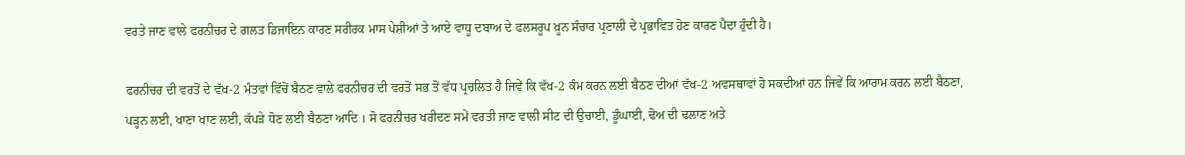ਵਰਤੇ ਜਾਣ ਵਾਲੇ ਫਰਨੀਚਰ ਦੇ ਗਲਤ ਡਿਜਾਇਨ ਕਾਰਣ ਸਰੀਰਕ ਮਾਸ ਪੇਸ਼ੀਆਂ ਤੇ ਆਏ ਵਾਧੂ ਦਬਾਅ ਦੇ ਫਲਸਰੂਪ ਖ਼ੂਨ ਸੰਚਾਰ ਪ੍ਰਣਾਲੀ ਦੇ ਪ੍ਰਭਾਵਿਤ ਹੋਣ ਕਾਰਣ ਪੈਦਾ ਹੁੰਦੀ ਹੈ।

ਫਰਨੀਚਰ ਦੀ ਵਰਤੋਂ ਦੇ ਵੱਖ-2 ਮੰਤਵਾਂ ਵਿੱਚੋਂ ਬੈਠਣ ਵਾਲੇ ਫਰਨੀਚਰ ਦੀ ਵਰਤੋਂ ਸਭ ਤੋਂ ਵੱਧ ਪ੍ਰਚਲਿਤ ਹੈ ਜਿਵੇਂ ਕਿ ਵੱਖ-2 ਕੰਮ ਕਰਨ ਲਈ ਬੈਠਣ ਦੀਆਂ ਵੱਖ-2 ਅਵਸਥਾਵਾਂ ਹੋ ਸਕਦੀਆਂ ਹਨ ਜਿਵੇਂ ਕਿ ਆਰਾਮ ਕਰਨ ਲਈ ਬੈਠਣਾ, ਪੜ੍ਹਨ ਲਈ, ਖਾਣਾ ਖਾਣ ਲਈ, ਕੱਪੜੇ ਧੋਣ ਲਈ ਬੈਠਣਾ ਆਦਿ । ਸੋ ਫਰਨੀਚਰ ਖਰੀਦਣ ਸਮੇਂ ਵਰਤੀ ਜਾਣ ਵਾਲੀ ਸੀਟ ਦੀ ਉਚਾਈ, ਡੂੰਘਾਈ, ਢੋਅ ਦੀ ਢਲਾਣ ਅਤੇ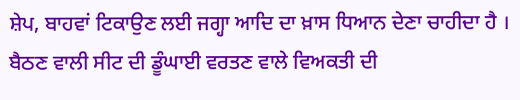ਸ਼ੇਪ, ਬਾਹਵਾਂ ਟਿਕਾਉਣ ਲਈ ਜਗ੍ਹਾ ਆਦਿ ਦਾ ਖ਼ਾਸ ਧਿਆਨ ਦੇਣਾ ਚਾਹੀਦਾ ਹੈ । ਬੈਠਣ ਵਾਲੀ ਸੀਟ ਦੀ ਡੂੰਘਾਈ ਵਰਤਣ ਵਾਲੇ ਵਿਅਕਤੀ ਦੀ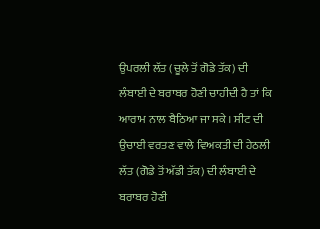ਉਪਰਲੀ ਲੱਤ (ਚੂਲੇ ਤੋਂ ਗੋਡੇ ਤੱਕ) ਦੀ ਲੰਬਾਈ ਦੇ ਬਰਾਬਰ ਹੋਣੀ ਚਾਹੀਦੀ ਹੈ ਤਾਂ ਕਿ ਆਰਾਮ ਨਾਲ ਬੈਠਿਆ ਜਾ ਸਕੇ । ਸੀਟ ਦੀ ਉਚਾਈ ਵਰਤਣ ਵਾਲੇ ਵਿਅਕਤੀ ਦੀ ਹੇਠਲੀ ਲੱਤ (ਗੋਡੇ ਤੋਂ ਅੱਡੀ ਤੱਕ) ਦੀ ਲੰਬਾਈ ਦੇ ਬਰਾਬਰ ਹੋਣੀ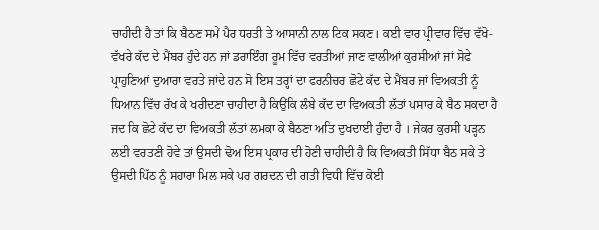ਚਾਹੀਦੀ ਹੈ ਤਾਂ ਕਿ ਬੈਠਣ ਸਮੇਂ ਪੈਰ ਧਰਤੀ ਤੇ ਆਸਾਨੀ ਨਾਲ ਟਿਕ ਸਕਣ। ਕਈ ਵਾਰ ਪ੍ਰੀਵਾਰ ਵਿੱਚ ਵੱਖੋ-ਵੱਖਰੇ ਕੱਦ ਦੇ ਮੈਂਬਰ ਹੁੰਦੇ ਹਨ ਜਾਂ ਡਰਾਇੰਗ ਰੂਮ ਵਿੱਚ ਵਰਤੀਆਂ ਜਾਣ ਵਾਲੀਆਂ ਕੁਰਸੀਆਂ ਜਾਂ ਸੋਫੇ ਪ੍ਰਾਹੁਣਿਆਂ ਦੁਆਰਾ ਵਰਤੇ ਜਾਂਦੇ ਹਨ ਸੋ ਇਸ ਤਰ੍ਹਾਂ ਦਾ ਫਰਨੀਚਰ ਛੋਟੇ ਕੱਦ ਦੇ ਮੈਂਬਰ ਜਾਂ ਵਿਅਕਤੀ ਨੂੰ ਧਿਆਨ ਵਿੱਚ ਰੱਖ ਕੇ ਖਰੀਦਣਾ ਚਾਹੀਦਾ ਹੈ ਕਿਉਂਕਿ ਲੰਬੇ ਕੱਦ ਦਾ ਵਿਅਕਤੀ ਲੱਤਾਂ ਪਸਾਰ ਕੇ ਬੈਠ ਸਕਦਾ ਹੈ ਜਦ ਕਿ ਛੋਟੇ ਕੱਦ ਦਾ ਵਿਅਕਤੀ ਲੱਤਾਂ ਲਮਕਾ ਕੇ ਬੈਠਣਾ ਅਤਿ ਦੁਖਦਾਈ ਹੁੰਦਾ ਹੈ । ਜੇਕਰ ਕੁਰਸੀ ਪੜ੍ਹਨ ਲਈ ਵਰਤਣੀ ਹੋਵੇ ਤਾਂ ਉਸਦੀ ਢੋਅ ਇਸ ਪ੍ਰਕਾਰ ਦੀ ਹੋਣੀ ਚਾਹੀਦੀ ਹੈ ਕਿ ਵਿਅਕਤੀ ਸਿੱਧਾ ਬੈਠ ਸਕੇ ਤੇ ਉਸਦੀ ਪਿੱਠ ਨੂੰ ਸਹਾਰਾ ਮਿਲ ਸਕੇ ਪਰ ਗਰਦਨ ਦੀ ਗਤੀ ਵਿਧੀ ਵਿੱਚ ਕੋਈ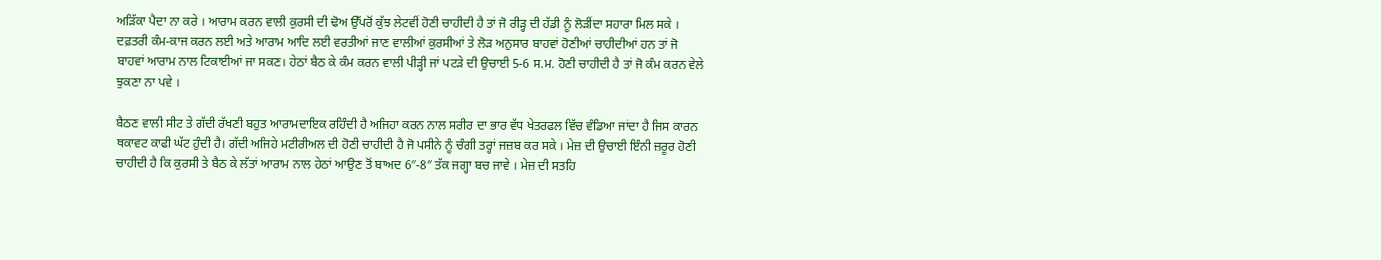ਅੜਿੱਕਾ ਪੈਦਾ ਨਾ ਕਰੇ । ਆਰਾਮ ਕਰਨ ਵਾਲੀ ਕੁਰਸੀ ਦੀ ਢੋਅ ਉੱਪਰੋਂ ਕੁੱਝ ਲੇਟਵੀਂ ਹੋਣੀ ਚਾਹੀਦੀ ਹੈ ਤਾਂ ਜੋ ਰੀੜ੍ਹ ਦੀ ਹੱਡੀ ਨੂੰ ਲੋੜੀਂਦਾ ਸਹਾਰਾ ਮਿਲ ਸਕੇ । ਦਫ਼ਤਰੀ ਕੰਮ-ਕਾਜ ਕਰਨ ਲਈ ਅਤੇ ਆਰਾਮ ਆਦਿ ਲਈ ਵਰਤੀਆਂ ਜਾਣ ਵਾਲੀਆਂ ਕੁਰਸੀਆਂ ਤੇ ਲੋੜ ਅਨੁਸਾਰ ਬਾਹਵਾਂ ਹੋਣੀਆਂ ਚਾਹੀਦੀਆਂ ਹਨ ਤਾਂ ਜੋ ਬਾਹਵਾਂ ਆਰਾਮ ਨਾਲ ਟਿਕਾਈਆਂ ਜਾ ਸਕਣ। ਹੇਠਾਂ ਬੈਠ ਕੇ ਕੰਮ ਕਰਨ ਵਾਲੀ ਪੀੜ੍ਹੀ ਜਾਂ ਪਟੜੇ ਦੀ ਉਚਾਈ 5-6 ਸ.ਮ. ਹੋਣੀ ਚਾਹੀਦੀ ਹੈ ਤਾਂ ਜੋ ਕੰਮ ਕਰਨ ਵੇਲੇ ਝੁਕਣਾ ਨਾ ਪਵੇ ।

ਬੈਠਣ ਵਾਲੀ ਸੀਟ ਤੇ ਗੱਦੀ ਰੱਖਣੀ ਬਹੁਤ ਆਰਾਮਦਾਇਕ ਰਹਿੰਦੀ ਹੈ ਅਜਿਹਾ ਕਰਨ ਨਾਲ ਸਰੀਰ ਦਾ ਭਾਰ ਵੱਧ ਖੇਤਰਫਲ ਵਿੱਚ ਵੰਡਿਆ ਜਾਂਦਾ ਹੈ ਜਿਸ ਕਾਰਨ ਥਕਾਵਟ ਕਾਫੀ ਘੱਟ ਹੁੰਦੀ ਹੈ। ਗੱਦੀ ਅਜਿਹੇ ਮਟੀਰੀਅਲ ਦੀ ਹੋਣੀ ਚਾਹੀਦੀ ਹੈ ਜੋ ਪਸੀਨੇ ਨੂੰ ਚੰਗੀ ਤਰ੍ਹਾਂ ਜਜ਼ਬ ਕਰ ਸਕੇ । ਮੇਜ਼ ਦੀ ਉਚਾਈ ਇੰਨੀ ਜ਼ਰੂਰ ਹੋਣੀ ਚਾਹੀਦੀ ਹੈ ਕਿ ਕੁਰਸੀ ਤੇ ਬੈਠ ਕੇ ਲੱਤਾਂ ਆਰਾਮ ਨਾਲ ਹੇਠਾਂ ਆਉਣ ਤੋਂ ਬਾਅਦ 6″-8″ ਤੱਕ ਜਗ੍ਹਾ ਬਚ ਜਾਵੇ । ਮੇਜ਼ ਦੀ ਸਤਹਿ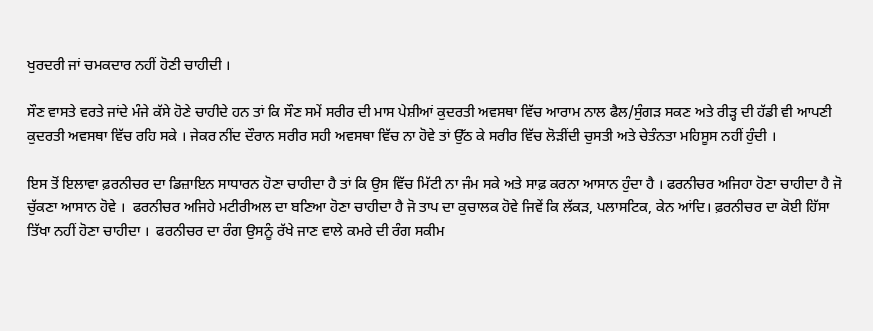ਖੁਰਦਰੀ ਜਾਂ ਚਮਕਦਾਰ ਨਹੀਂ ਹੋਣੀ ਚਾਹੀਦੀ ।

ਸੌਣ ਵਾਸਤੇ ਵਰਤੇ ਜਾਂਦੇ ਮੰਜੇ ਕੱਸੇ ਹੋਣੇ ਚਾਹੀਦੇ ਹਨ ਤਾਂ ਕਿ ਸੌਣ ਸਮੇਂ ਸਰੀਰ ਦੀ ਮਾਸ ਪੇਸ਼ੀਆਂ ਕੁਦਰਤੀ ਅਵਸਥਾ ਵਿੱਚ ਆਰਾਮ ਨਾਲ ਫੈਲ/ਸੁੰਗੜ ਸਕਣ ਅਤੇ ਰੀੜ੍ਹ ਦੀ ਹੱਡੀ ਵੀ ਆਪਣੀ ਕੁਦਰਤੀ ਅਵਸਥਾ ਵਿੱਚ ਰਹਿ ਸਕੇ । ਜੇਕਰ ਨੀਂਦ ਦੌਰਾਨ ਸਰੀਰ ਸਹੀ ਅਵਸਥਾ ਵਿੱਚ ਨਾ ਹੋਵੇ ਤਾਂ ਉੱਠ ਕੇ ਸਰੀਰ ਵਿੱਚ ਲੋੜੀਂਦੀ ਚੁਸਤੀ ਅਤੇ ਚੇਤੰਨਤਾ ਮਹਿਸੂਸ ਨਹੀਂ ਹੁੰਦੀ ।

ਇਸ ਤੋਂ ਇਲਾਵਾ ਫ਼ਰਨੀਚਰ ਦਾ ਡਿਜ਼ਾਇਨ ਸਾਧਾਰਨ ਹੋਣਾ ਚਾਹੀਦਾ ਹੈ ਤਾਂ ਕਿ ਉਸ ਵਿੱਚ ਮਿੱਟੀ ਨਾ ਜੰਮ ਸਕੇ ਅਤੇ ਸਾਫ਼ ਕਰਨਾ ਆਸਾਨ ਹੁੰਦਾ ਹੈ । ਫਰਨੀਚਰ ਅਜਿਹਾ ਹੋਣਾ ਚਾਹੀਦਾ ਹੈ ਜੋ ਚੁੱਕਣਾ ਆਸਾਨ ਹੋਵੇ ।  ਫਰਨੀਚਰ ਅਜਿਹੇ ਮਟੀਰੀਅਲ ਦਾ ਬਣਿਆ ਹੋਣਾ ਚਾਹੀਦਾ ਹੈ ਜੋ ਤਾਪ ਦਾ ਕੁਚਾਲਕ ਹੋਵੇ ਜਿਵੇਂ ਕਿ ਲੱਕੜ, ਪਲਾਸਟਿਕ, ਕੇਨ ਆਂਦਿ। ਫ਼ਰਨੀਚਰ ਦਾ ਕੋਈ ਹਿੱਸਾ ਤਿੱਖਾ ਨਹੀਂ ਹੋਣਾ ਚਾਹੀਦਾ ।  ਫਰਨੀਚਰ ਦਾ ਰੰਗ ਉਸਨੂੰ ਰੱਖੇ ਜਾਣ ਵਾਲੇ ਕਮਰੇ ਦੀ ਰੰਗ ਸਕੀਮ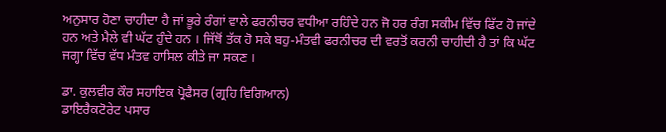ਅਨੁਸਾਰ ਹੋਣਾ ਚਾਹੀਦਾ ਹੈ ਜਾਂ ਭੂਰੇ ਰੰਗਾਂ ਵਾਲੇ ਫਰਨੀਚਰ ਵਧੀਆ ਰਹਿੰਦੇ ਹਨ ਜੋ ਹਰ ਰੰਗ ਸਕੀਮ ਵਿੱਚ ਫਿੱਟ ਹੋ ਜਾਂਦੇ ਹਨ ਅਤੇ ਮੈਲੇ ਵੀ ਘੱਟ ਹੁੰਦੇ ਹਨ । ਜਿੱਥੋਂ ਤੱਕ ਹੋ ਸਕੇ ਬਹੁ-ਮੰਤਵੀ ਫਰਨੀਚਰ ਦੀ ਵਰਤੋਂ ਕਰਨੀ ਚਾਹੀਦੀ ਹੈ ਤਾਂ ਕਿ ਘੱਟ ਜਗ੍ਹਾ ਵਿੱਚ ਵੱਧ ਮੰਤਵ ਹਾਸਿਲ ਕੀਤੇ ਜਾ ਸਕਣ ।

ਡਾ. ਕੁਲਵੀਰ ਕੌਰ ਸਹਾਇਕ ਪ੍ਰੋਫੈਸਰ (ਗ੍ਰਹਿ ਵਿਗਿਆਨ)
ਡਾਇਰੈਕਟੋਰੇਟ ਪਸਾਰ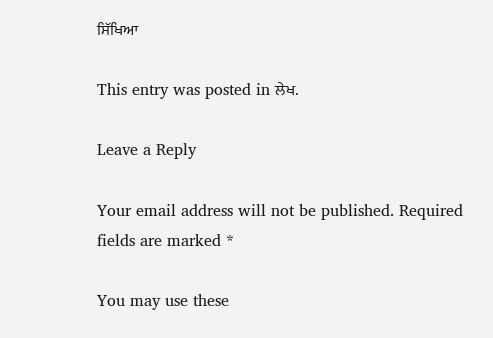ਸਿੱਖਿਆ

This entry was posted in ਲੇਖ.

Leave a Reply

Your email address will not be published. Required fields are marked *

You may use these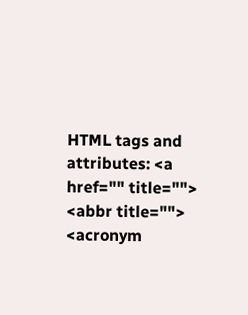HTML tags and attributes: <a href="" title=""> <abbr title=""> <acronym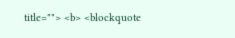title=""> <b> <blockquote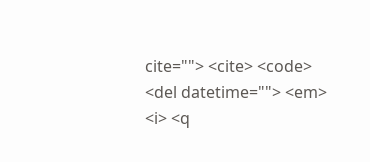cite=""> <cite> <code> <del datetime=""> <em> <i> <q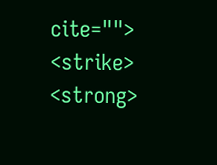cite=""> <strike> <strong>